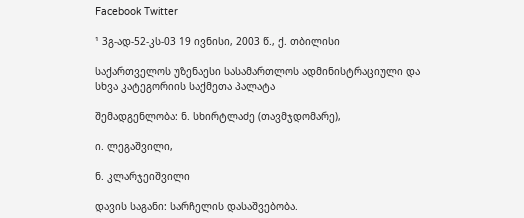Facebook Twitter

¹ 3გ-ად-52-კს-03 19 ივნისი, 2003 წ., ქ. თბილისი

საქართველოს უზენაესი სასამართლოს ადმინისტრაციული და სხვა კატეგორიის საქმეთა პალატა

შემადგენლობა: ნ. სხირტლაძე (თავმჯდომარე),

ი. ლეგაშვილი,

ნ. კლარჯეიშვილი

დავის საგანი: სარჩელის დასაშვებობა.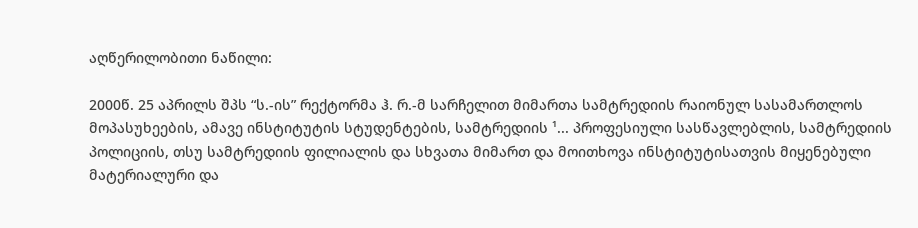აღწერილობითი ნაწილი:

2000წ. 25 აპრილს შპს “ს.-ის” რექტორმა ჰ. რ.-მ სარჩელით მიმართა სამტრედიის რაიონულ სასამართლოს მოპასუხეების, ამავე ინსტიტუტის სტუდენტების, სამტრედიის ¹... პროფესიული სასწავლებლის, სამტრედიის პოლიციის, თსუ სამტრედიის ფილიალის და სხვათა მიმართ და მოითხოვა ინსტიტუტისათვის მიყენებული მატერიალური და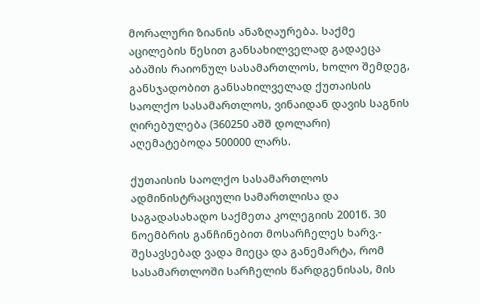მორალური ზიანის ანაზღაურება. საქმე აცილების წესით განსახილველად გადაეცა აბაშის რაიონულ სასამართლოს, ხოლო შემდეგ, განსჯადობით განსახილველად ქუთაისის საოლქო სასამართლოს, ვინაიდან დავის საგნის ღირებულება (360250 აშშ დოლარი) აღემატებოდა 500000 ლარს.

ქუთაისის საოლქო სასამართლოს ადმინისტრაციული სამართლისა და საგადასახადო საქმეთა კოლეგიის 2001წ. 30 ნოემბრის განჩინებით მოსარჩელეს ხარვ.- შესავსებად ვადა მიეცა და განემარტა, რომ სასამართლოში სარჩელის წარდგენისას, მის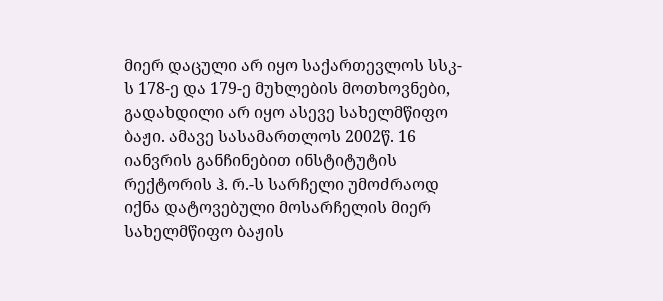მიერ დაცული არ იყო საქართევლოს სსკ-ს 178-ე და 179-ე მუხლების მოთხოვნები, გადახდილი არ იყო ასევე სახელმწიფო ბაჟი. ამავე სასამართლოს 2002წ. 16 იანვრის განჩინებით ინსტიტუტის რექტორის ჰ. რ.-ს სარჩელი უმოძრაოდ იქნა დატოვებული მოსარჩელის მიერ სახელმწიფო ბაჟის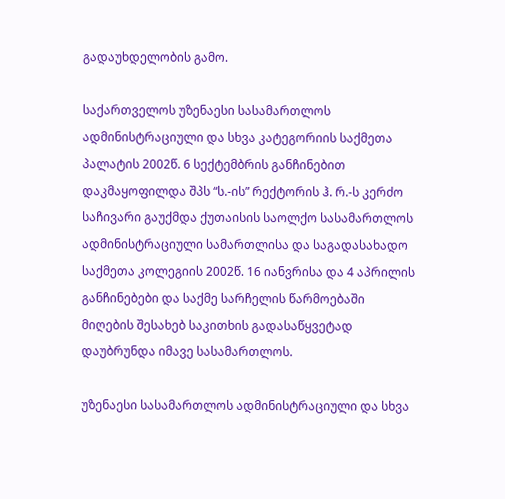გადაუხდელობის გამო.

საქართველოს უზენაესი სასამართლოს ადმინისტრაციული და სხვა კატეგორიის საქმეთა პალატის 2002წ. 6 სექტემბრის განჩინებით დაკმაყოფილდა შპს “ს.-ის” რექტორის ჰ. რ.-ს კერძო საჩივარი გაუქმდა ქუთაისის საოლქო სასამართლოს ადმინისტრაციული სამართლისა და საგადასახადო საქმეთა კოლეგიის 2002წ. 16 იანვრისა და 4 აპრილის განჩინებები და საქმე სარჩელის წარმოებაში მიღების შესახებ საკითხის გადასაწყვეტად დაუბრუნდა იმავე სასამართლოს.

უზენაესი სასამართლოს ადმინისტრაციული და სხვა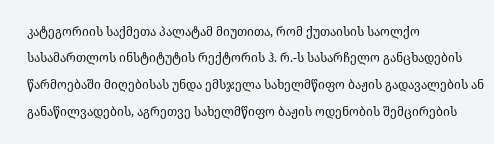კატეგორიის საქმეთა პალატამ მიუთითა, რომ ქუთაისის საოლქო სასამართლოს ინსტიტუტის რექტორის ჰ. რ.-ს სასარჩელო განცხადების წარმოებაში მიღებისას უნდა ემსჯელა სახელმწიფო ბაჟის გადავალების ან განაწილვადების, აგრეთვე სახელმწიფო ბაჟის ოდენობის შემცირების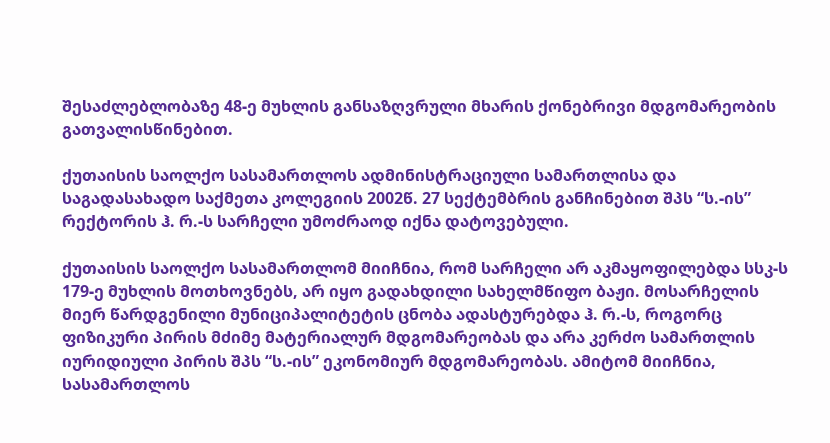შესაძლებლობაზე 48-ე მუხლის განსაზღვრული მხარის ქონებრივი მდგომარეობის გათვალისწინებით.

ქუთაისის საოლქო სასამართლოს ადმინისტრაციული სამართლისა და საგადასახადო საქმეთა კოლეგიის 2002წ. 27 სექტემბრის განჩინებით შპს “ს.-ის” რექტორის ჰ. რ.-ს სარჩელი უმოძრაოდ იქნა დატოვებული.

ქუთაისის საოლქო სასამართლომ მიიჩნია, რომ სარჩელი არ აკმაყოფილებდა სსკ-ს 179-ე მუხლის მოთხოვნებს, არ იყო გადახდილი სახელმწიფო ბაჟი. მოსარჩელის მიერ წარდგენილი მუნიციპალიტეტის ცნობა ადასტურებდა ჰ. რ.-ს, როგორც ფიზიკური პირის მძიმე მატერიალურ მდგომარეობას და არა კერძო სამართლის იურიდიული პირის შპს “ს.-ის” ეკონომიურ მდგომარეობას. ამიტომ მიიჩნია, სასამართლოს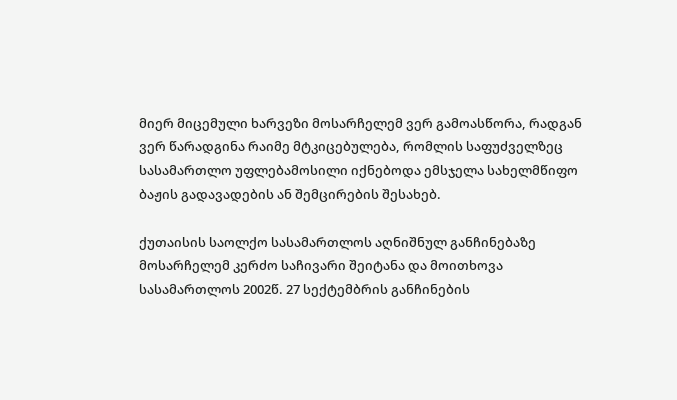მიერ მიცემული ხარვეზი მოსარჩელემ ვერ გამოასწორა, რადგან ვერ წარადგინა რაიმე მტკიცებულება, რომლის საფუძველზეც სასამართლო უფლებამოსილი იქნებოდა ემსჯელა სახელმწიფო ბაჟის გადავადების ან შემცირების შესახებ.

ქუთაისის საოლქო სასამართლოს აღნიშნულ განჩინებაზე მოსარჩელემ კერძო საჩივარი შეიტანა და მოითხოვა სასამართლოს 2002წ. 27 სექტემბრის განჩინების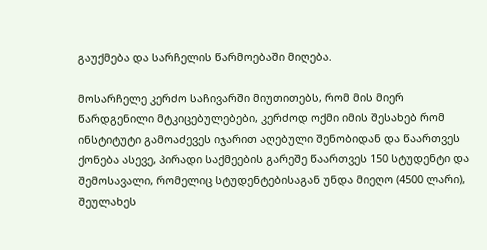გაუქმება და სარჩელის წარმოებაში მიღება.

მოსარჩელე კერძო საჩივარში მიუთითებს, რომ მის მიერ წარდგენილი მტკიცებულებები, კერძოდ ოქმი იმის შესახებ რომ ინსტიტუტი გამოაძევეს იჯარით აღებული შენობიდან და წაართვეს ქონება ასევე, პირადი საქმეების გარეშე წაართვეს 150 სტუდენტი და შემოსავალი, რომელიც სტუდენტებისაგან უნდა მიეღო (4500 ლარი), შეულახეს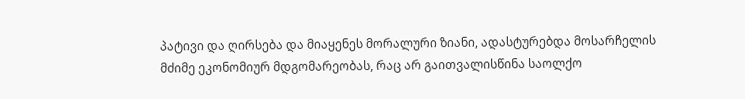პატივი და ღირსება და მიაყენეს მორალური ზიანი, ადასტურებდა მოსარჩელის მძიმე ეკონომიურ მდგომარეობას, რაც არ გაითვალისწინა საოლქო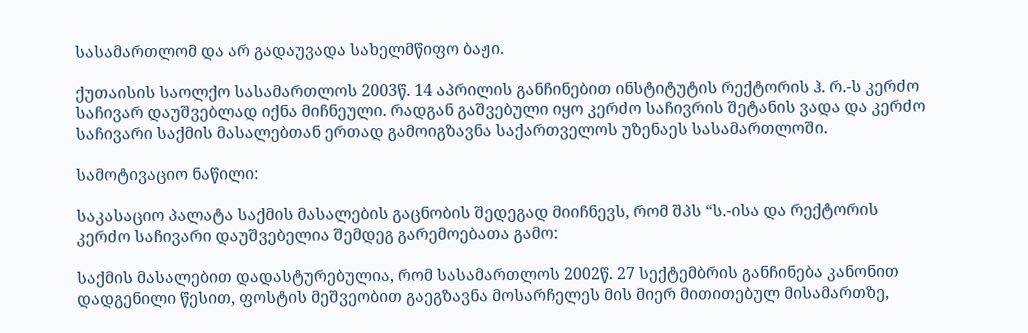სასამართლომ და არ გადაუვადა სახელმწიფო ბაჟი.

ქუთაისის საოლქო სასამართლოს 2003წ. 14 აპრილის განჩინებით ინსტიტუტის რექტორის ჰ. რ.-ს კერძო საჩივარ დაუშვებლად იქნა მიჩნეული. რადგან გაშვებული იყო კერძო საჩივრის შეტანის ვადა და კერძო საჩივარი საქმის მასალებთან ერთად გამოიგზავნა საქართველოს უზენაეს სასამართლოში.

სამოტივაციო ნაწილი:

საკასაციო პალატა საქმის მასალების გაცნობის შედეგად მიიჩნევს, რომ შპს “ს.-ისა და რექტორის კერძო საჩივარი დაუშვებელია შემდეგ გარემოებათა გამო:

საქმის მასალებით დადასტურებულია, რომ სასამართლოს 2002წ. 27 სექტემბრის განჩინება კანონით დადგენილი წესით, ფოსტის მეშვეობით გაეგზავნა მოსარჩელეს მის მიერ მითითებულ მისამართზე,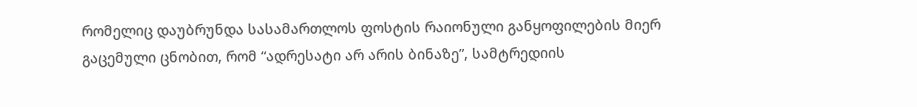რომელიც დაუბრუნდა სასამართლოს ფოსტის რაიონული განყოფილების მიერ გაცემული ცნობით, რომ “ადრესატი არ არის ბინაზე”, სამტრედიის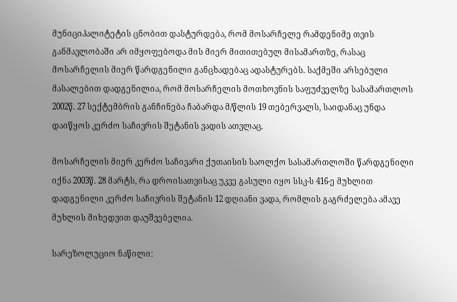მუნიციპალიტეტის ცნობით დასტურდება, რომ მოსარჩელე რამდენიმე თვის განმავლობაში არ იმყოფებოდა მის მიერ მითითებულ მისამართზე, რასაც მოსარჩელის მიერ წარდგენილი განცხადებაც ადასტურებს. საქმეში არსებული მასალებით დადგენილია, რომ მოსარჩელის მოთხოვნის საფუძველზე სასამართლოს 2002წ. 27 სექტემბრის განჩინება ჩაბარდა მ/წლის 19 თებერვალს, საიდანაც უნდა დაიწყოს კერძო საჩივრის შეტანის ვადის ათვლაც.

მოსარჩელის მიერ კერძო საჩივარი ქუთაისის საოლქო სასამართლოში წარდგენილი იქნა 2003წ. 28 მარტს, რა დროისათვისაც უკვე გასული იყო სსკ-ს 416-ე მუხლით დადგენილი კერძო საჩივრის შეტანის 12 დღიანი ვადა, რომლის გაგრძელება ამავე მუხლის მიხედვით დაუშვებელია.

სარეზოლუციო ნაწილი: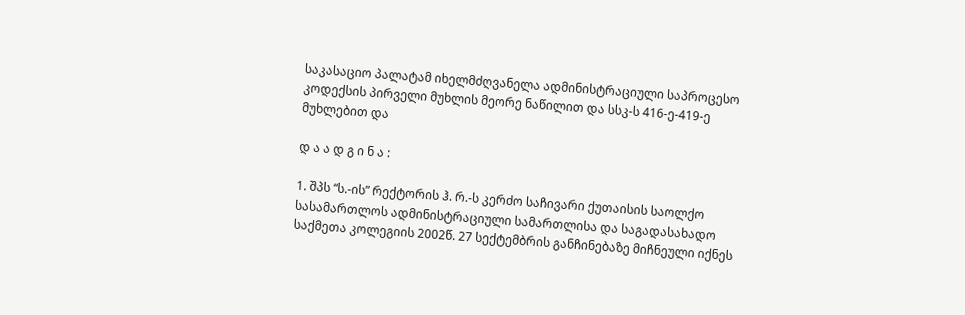საკასაციო პალატამ იხელმძღვანელა ადმინისტრაციული საპროცესო კოდექსის პირველი მუხლის მეორე ნაწილით და სსკ-ს 416-ე-419-ე მუხლებით და

დ ა ა დ გ ი ნ ა :

1. შპს “ს.-ის” რექტორის ჰ. რ.-ს კერძო საჩივარი ქუთაისის საოლქო სასამართლოს ადმინისტრაციული სამართლისა და საგადასახადო საქმეთა კოლეგიის 2002წ. 27 სექტემბრის განჩინებაზე მიჩნეული იქნეს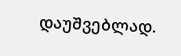დაუშვებლად.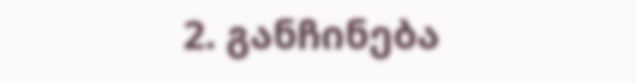2. განჩინება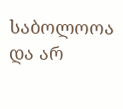საბოლოოა და არ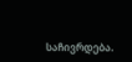საჩივრდება.